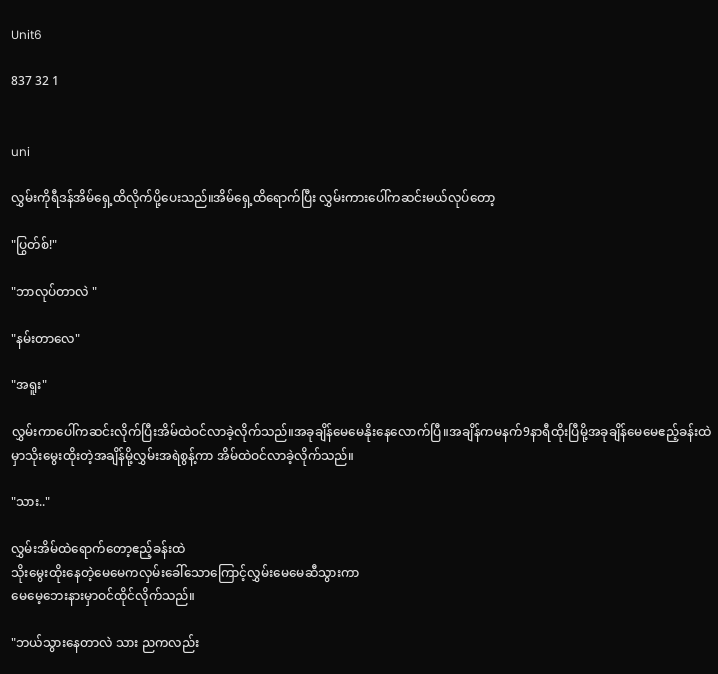Unit6

837 32 1


uni

လွှမ်းကိုရီဒန်အိမ်ရှေ့ထိလိုက်ပို့ပေးသည်။အိမ်ရှေ့ထိရောက်ပြီး လွှမ်းကားပေါ်ကဆင်းမယ်လုပ်တော့

"ပြွတ်စ်!"

"ဘာလုပ်တာလဲ "

"နမ်းတာလေ"

"အရူး"

လွှမ်းကာပေါ်ကဆင်းလိုက်ပြီးအိမ်ထဲဝင်လာခဲ့လိုက်သည်။အခုချိန်မေမေနိုးနေလောက်ပြီ။အချိန်ကမနက်9နာရီထိုးပြီမို့အခုချိန်မေမေဧည့်ခန်းထဲမှာသိုးမွေးထိုးတဲ့အချိန်မို့လွှမ်းအရဲစွန့်ကာ အိမ်ထဲဝင်လာခဲ့လိုက်သည်။

"သား.."

လွှမ်းအိမ်ထဲရောက်တော့ဧည့်ခန်းထဲ
သိုးမွေးထိုးနေတဲ့မေမေကလှမ်းခေါ်သောကြောင့်လွှမ်းမေမေဆီသွားကာ
မေမေ့ဘေးနားမှာဝင်ထိုင်လိုက်သည်။

"ဘယ်သွားနေတာလဲ သား ညကလည်း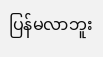ပြန်မလာဘူး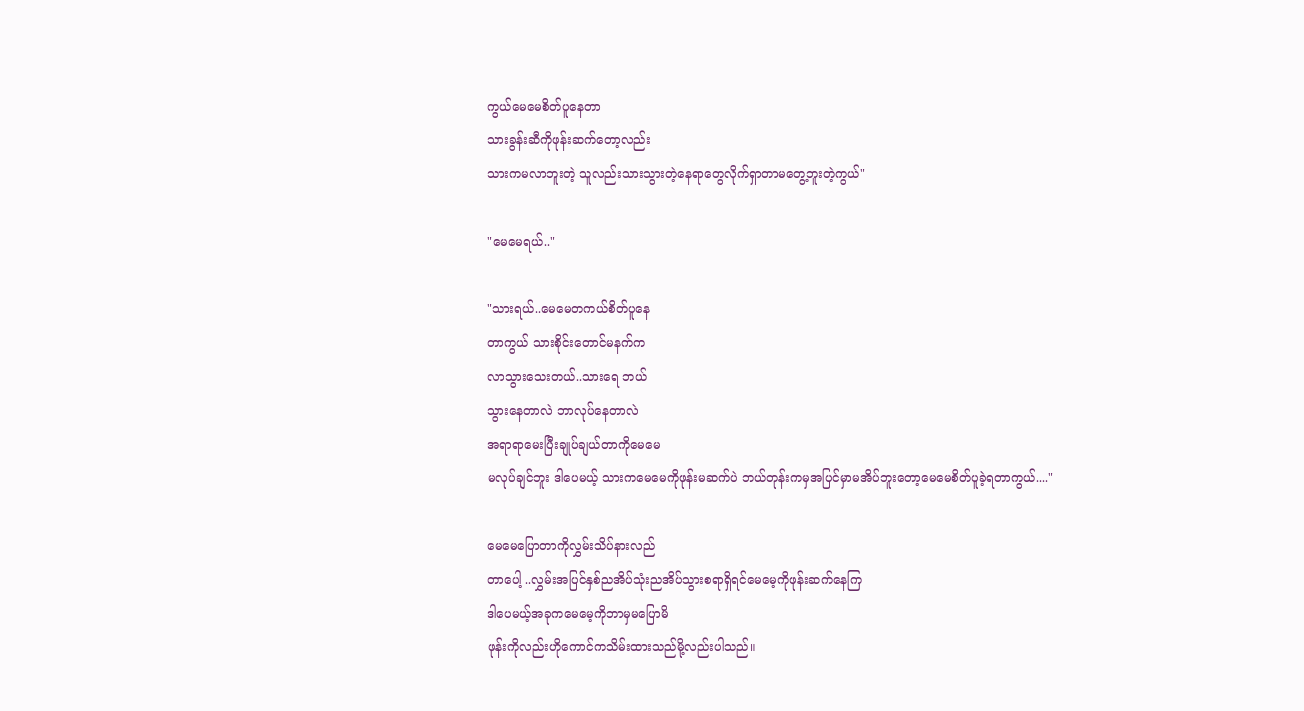ကွယ်မေမေစိတ်ပူနေတာ
သားခွန်းဆီကိုဖုန်းဆက်တော့လည်း
သားကမလာဘူးတဲ့ သူလည်းသားသွားတဲ့နေရာတွေလိုက်ရှာတာမတွေ့ဘူးတဲ့ကွယ်"

"မေမေရယ်.."

"သားရယ်..မေမေတကယ်စိတ်ပူနေ
တာကွယ် သားစိုင်းတောင်မနက်က
လာသွားသေးတယ်..သားရေ ဘယ်
သွားနေတာလဲ ဘာလုပ်နေတာလဲ
အရာရာမေးပြီးချုပ်ချယ်တာကိုမေမေ
မလုပ်ချင်ဘူး ဒါပေမယ့် သားကမေမေကိုဖုန်းမဆက်ပဲ ဘယ်တုန်းကမှအပြင်မှာမအိပ်ဘူးတော့မေမေစိတ်ပူခဲ့ရတာကွယ်...."

မေမေပြောတာကိုလွှမ်းသိပ်နားလည်
တာပေါ့ ..လွှမ်းအပြင်နှစ်ညအိပ်သုံးညအိပ်သွားစရာရှိရင်မေမေ့ကိုဖုန်းဆက်နေကြ
ဒါပေမယ့်အခုကမေမေ့ကိုဘာမှမပြောမိ
ဖုန်းကိုလည်းဟိုကောင်ကသိမ်းထားသည်မို့လည်းပါသည်။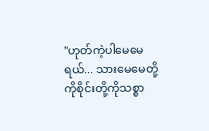"ဟုတ်ကဲ့ပါမေမေရယ်... သားမေမေတို့
ကိုစိုင်းတို့ကိုသစ္စာ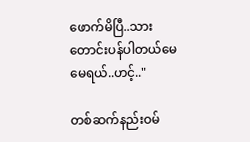ဖောက်မိပြီ..သားတောင်းပန်ပါတယ်မေမေရယ်..ဟင့်.."

တစ်ဆက်နည်းဝမ်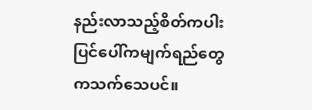နည်းလာသည့်စိတ်ကပါးပြင်ပေါ်ကမျက်ရည်တွေကသက်သေပင်။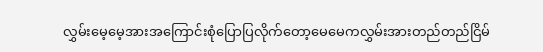လွှမ်းမေ့မေ့အားအကြောင်းစုံပြောပြလိုက်တော့မေမေကလွှမ်းအားတည်တည်ငြိမ်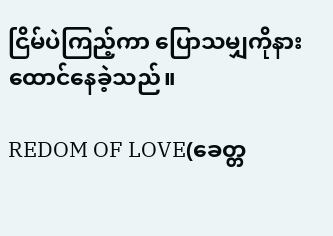ငြိမ်ပဲကြည့်ကာ ပြောသမျှကိုနားထောင်နေခဲ့သည်။

REDOM OF LOVE(ခေတ္တ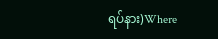ရပ်နား)Where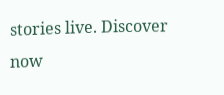stories live. Discover now